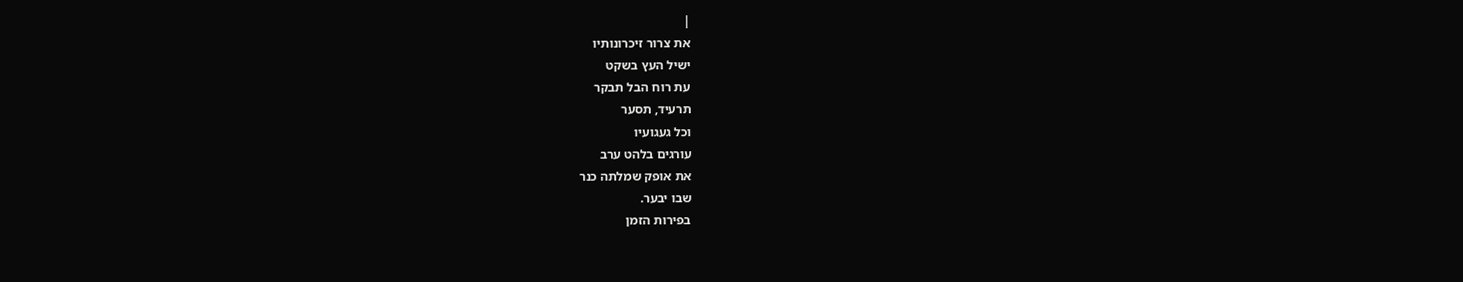|
את צרור זיכרונותיו
ישיל העץ בשקט
עת רוח הבל תבקר
תרעיד, תסער
וכל געגועיו
עורגים בלהט ערב
את אופק שמלתה כנר
שבו יבער.
בפירות הזמן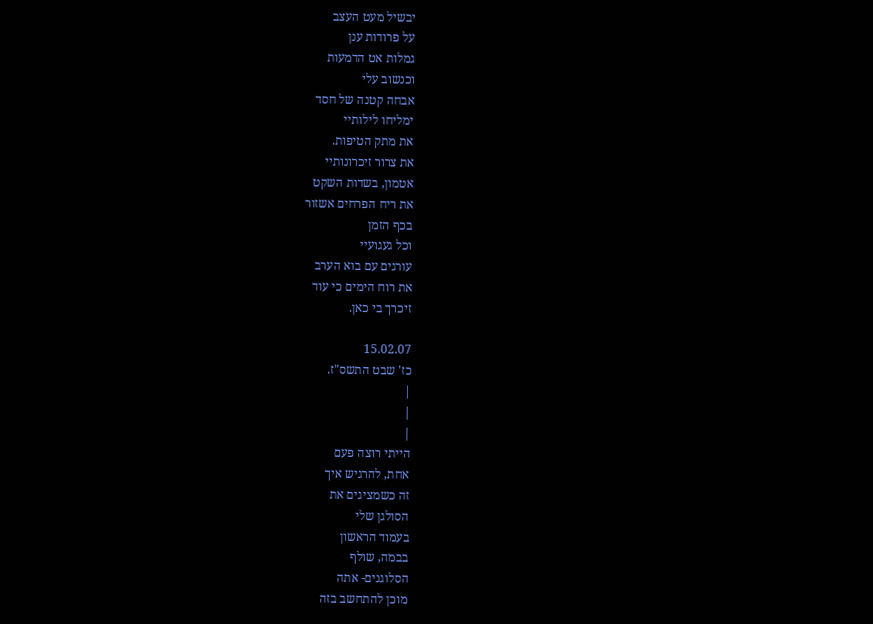יבשיל מעט העצב
על פרודות ענן
גמלות אט הדמעות
וכנשוב עלי
אבחה קטנה של חסד
ימליחו לילותיי
את מתק הטיפות.
את צרור זיכרונותיי
אטמון, בשדות השקט
את ריח הפרחים אשזור
בכף הזמן
וכל געגועיי
עורגים עם בוא הערב
את רוח הימים כי עוד
זיכרך בי כאן.

15.02.07
כז' שבט התשס"ז.
|
|
|
הייתי רוצה פעם
אחת, להרגיש איך
זה כשמציגים את
הסולגן שלי
בעמוד הראשון
בבמה, שולף
הסלוגנים- אתה
מוכן להתחשב בזה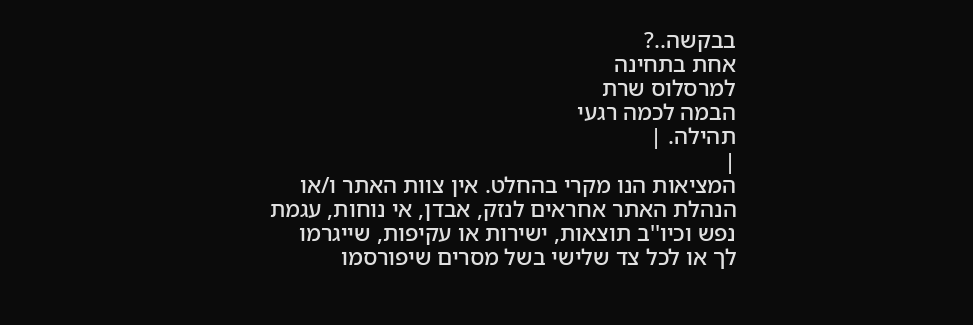בבקשה..?
אחת בתחינה
למרסלוס שרת
הבמה לכמה רגעי
תהילה. |
|
המציאות הנו מקרי בהחלט. אין צוות האתר ו/או
הנהלת האתר אחראים לנזק, אבדן, אי נוחות, עגמת
נפש וכיו''ב תוצאות, ישירות או עקיפות, שייגרמו
לך או לכל צד שלישי בשל מסרים שיפורסמו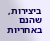ביצירות, שהנם באחריות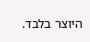היוצר בלבד.